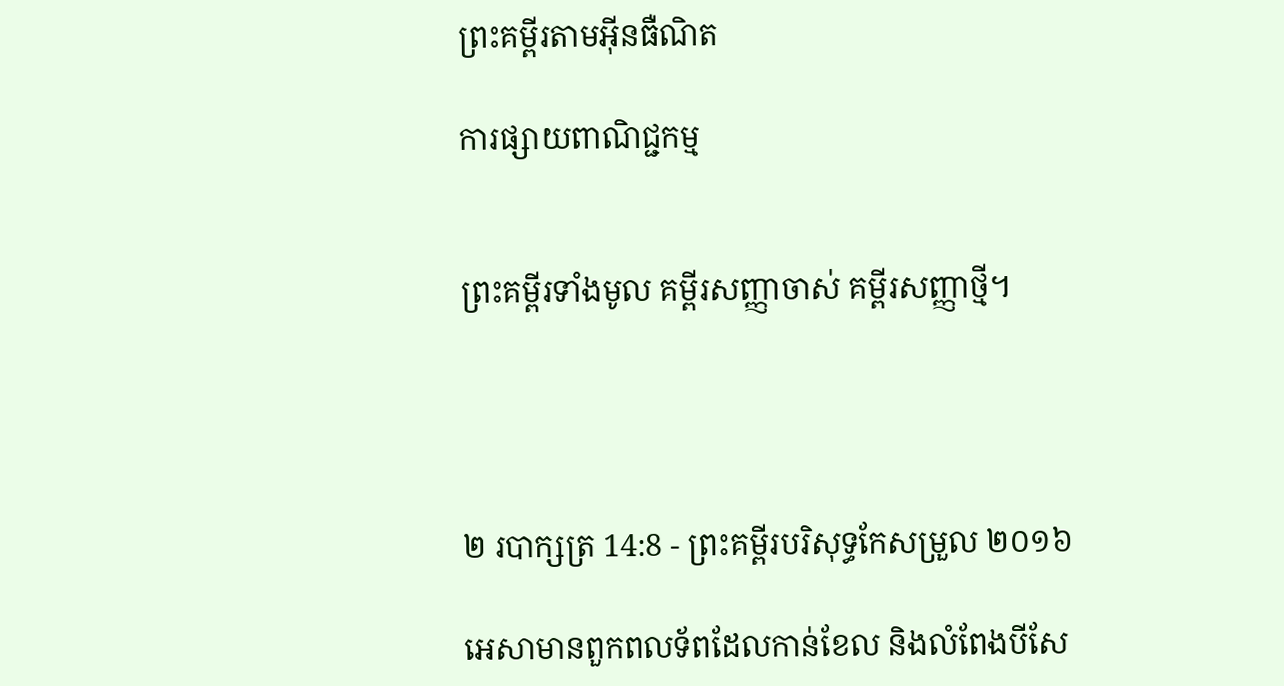ព្រះគម្ពីរតាមអ៊ីនធឺណិត

ការផ្សាយពាណិជ្ជកម្ម


ព្រះគម្ពីរទាំងមូល គម្ពីរសញ្ញាចាស់ គម្ពីរសញ្ញាថ្មី។




២ របា‌ក្សត្រ 14:8 - ព្រះគម្ពីរបរិសុទ្ធកែសម្រួល ២០១៦

អេសាមានពួកពល‌ទ័ពដែលកាន់ខែល និងលំពែងបីសែ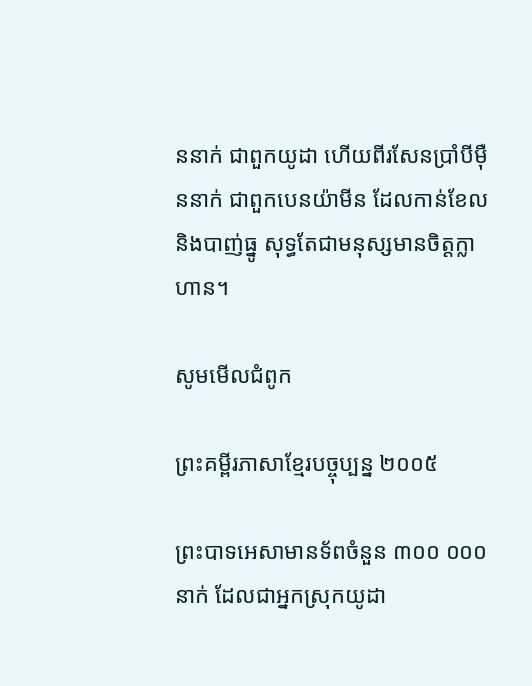ននាក់ ជាពួកយូដា ហើយពីរសែនប្រាំបីម៉ឺននាក់ ជាពួកបេនយ៉ាមីន ដែលកាន់ខែល និងបាញ់ធ្នូ សុទ្ធតែជាមនុស្សមានចិត្តក្លាហាន។

សូមមើលជំពូក

ព្រះគម្ពីរភាសាខ្មែរបច្ចុប្បន្ន ២០០៥

ព្រះ‌បាទអេ‌សាមានទ័ពចំនួន ៣០០ ០០០នាក់ ដែលជាអ្នកស្រុកយូដា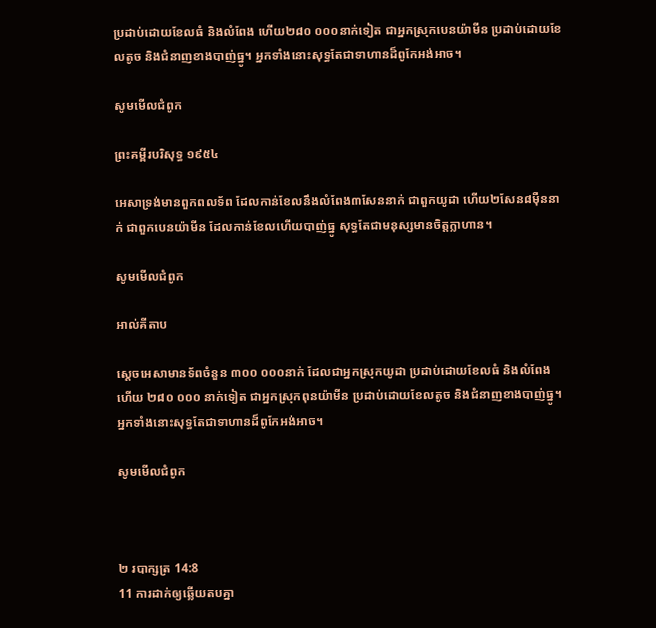ប្រដាប់ដោយខែលធំ និងលំពែង ហើយ២៨០ ០០០នាក់ទៀត ជាអ្នកស្រុកបេន‌យ៉ាមីន ប្រដាប់ដោយខែលតូច និងជំនាញខាងបាញ់ធ្នូ។ អ្នកទាំងនោះសុទ្ធតែជាទាហានដ៏ពូកែអង់‌អាច។

សូមមើលជំពូក

ព្រះគម្ពីរបរិសុទ្ធ ១៩៥៤

អេសាទ្រង់មានពួកពល‌ទ័ព ដែលកាន់ខែលនឹងលំពែង៣សែននាក់ ជាពួកយូដា ហើយ២សែន៨ម៉ឺននាក់ ជាពួកបេន‌យ៉ាមីន ដែលកាន់ខែលហើយបាញ់ធ្នូ សុទ្ធតែជាមនុស្សមានចិត្តក្លាហាន។

សូមមើលជំពូក

អាល់គីតាប

ស្តេចអេ‌សាមានទ័ពចំនួន ៣០០ ០០០នាក់ ដែលជាអ្នកស្រុកយូដា ប្រដាប់ដោយខែលធំ និងលំពែង ហើយ ២៨០ ០០០ នាក់ទៀត ជាអ្នកស្រុកពុន‌យ៉ាមីន ប្រដាប់ដោយខែលតូច និងជំនាញខាងបាញ់ធ្នូ។ អ្នកទាំងនោះសុទ្ធតែជាទាហានដ៏ពូកែអង់‌អាច។

សូមមើលជំពូក



២ របា‌ក្សត្រ 14:8
11 ការដាក់ឲ្យឆ្លើយតបគ្នា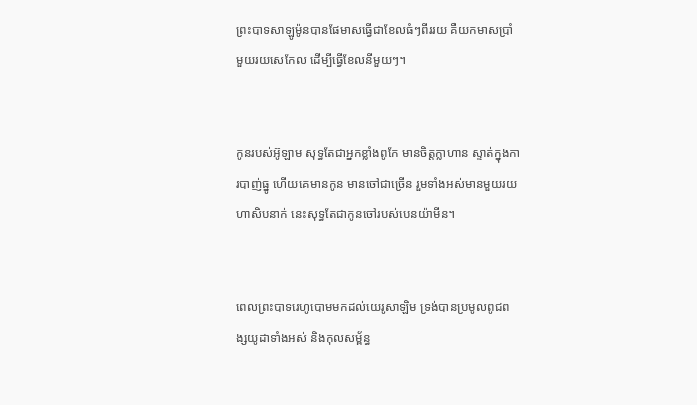ព្រះបាទសាឡូម៉ូនបានផែមាសធ្វើជាខែលធំៗពីររយ គឺយកមាសប្រាំមួយរយសេកែល ដើម្បីធ្វើខែលនីមួយៗ។


កូនរបស់អ៊ូឡាម សុទ្ធតែជាអ្នកខ្លាំងពូកែ មានចិត្តក្លាហាន ស្ទាត់ក្នុងការបាញ់ធ្នូ ហើយគេមានកូន មានចៅជាច្រើន រួមទាំងអស់មានមួយរយហាសិបនាក់ នេះសុទ្ធតែជាកូនចៅរបស់បេនយ៉ាមីន។


ពេលព្រះបាទរេហូ‌បោមមកដល់យេរូ‌សាឡិម ទ្រង់បានប្រមូលពូជ‌ពង្សយូដាទាំងអស់ និងកុល‌សម្ព័ន្ធ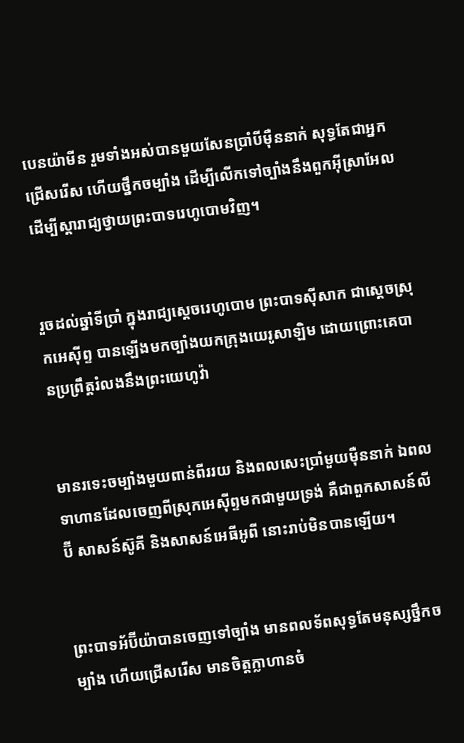បេនយ៉ាមីន រួមទាំងអស់បានមួយសែនប្រាំបីម៉ឺននាក់ សុទ្ធតែជាអ្នកជ្រើស‌រើស ហើយថ្នឹកចម្បាំង ដើម្បីលើកទៅច្បាំងនឹងពួកអ៊ីស្រា‌អែល ដើម្បីស្ដារាជ្យថ្វាយព្រះបាទរេហូ‌បោមវិញ។


រួចដល់ឆ្នាំទីប្រាំ ក្នុងរាជ្យស្តេចរេហូ‌បោម ព្រះបាទស៊ីសាក ជាស្តេចស្រុកអេស៊ីព្ទ បានឡើងមកច្បាំងយកក្រុងយេរូ‌សាឡិម ដោយព្រោះគេបានប្រព្រឹត្តរំលងនឹងព្រះ‌យេហូវ៉ា


មានរទេះចម្បាំងមួយពាន់ពីររយ និងពលសេះប្រាំមួយម៉ឺននាក់ ឯពលទាហានដែលចេញពីស្រុកអេស៊ីព្ទមកជា‌មួយទ្រង់ គឺជាពួកសាសន៍លីប៊ី សាសន៍ស៊ូគី និងសាសន៍អេធី‌អូពី នោះរាប់មិនបានឡើយ។


ព្រះបាទអ័ប៊ីយ៉ាបានចេញទៅច្បាំង មានពល‌ទ័ពសុទ្ធតែមនុស្សថ្នឹកចម្បាំង ហើយជ្រើស‌រើស មានចិត្តក្លាហានចំ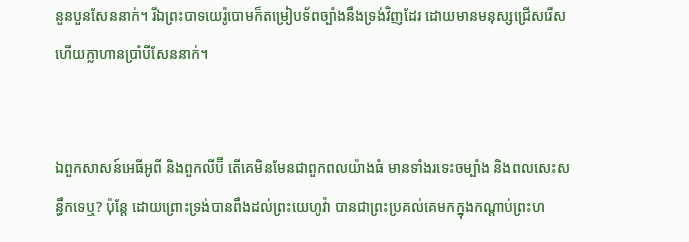នួនបួនសែននាក់។ រីឯព្រះបាទយេរ៉ូ‌បោមក៏តម្រៀបទ័ពច្បាំងនឹងទ្រង់វិញដែរ ដោយមានមនុស្សជ្រើស‌រើស ហើយក្លាហានប្រាំបីសែននាក់។


ឯពួកសាសន៍អេធី‌អូពី និងពួកលីប៊ី តើគេមិនមែនជាពួកពលយ៉ាងធំ មានទាំងរទេះចម្បាំង និងពលសេះសន្ធឹកទេឬ? ប៉ុន្តែ ដោយព្រោះទ្រង់បានពឹងដល់ព្រះ‌យេហូវ៉ា បានជាព្រះប្រគល់គេមកក្នុងកណ្ដាប់ព្រះ‌ហ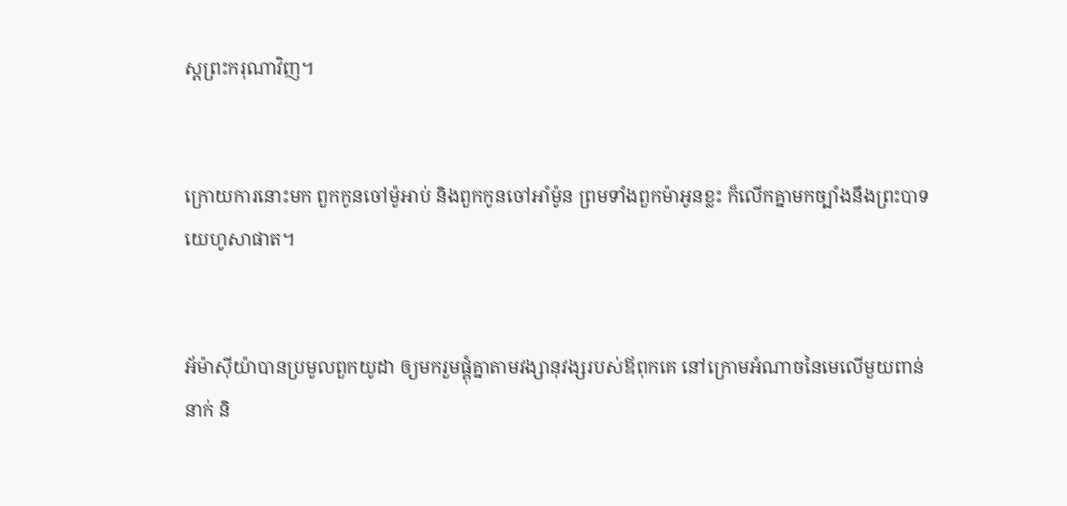ស្តព្រះ‌ករុណាវិញ។


ក្រោយការនោះមក ពួកកូនចៅម៉ូអាប់ និងពួកកូនចៅអាំម៉ូន ព្រមទាំងពួកម៉ាអូនខ្លះ ក៏លើកគ្នាមកច្បាំងនឹងព្រះបាទយេ‌ហូសា‌ផាត។


អ័ម៉ា‌ស៊ីយ៉ាបានប្រមូលពួកយូដា ឲ្យមករួមផ្គុំគ្នាតាមវង្សា‌នុវង្សរបស់ឪពុកគេ នៅក្រោមអំណាចនៃមេលើមួយពាន់នាក់ និ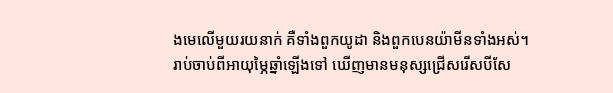ងមេលើមួយរយនាក់ គឺទាំងពួកយូដា និងពួកបេនយ៉ាមីនទាំងអស់។ រាប់ចាប់ពីអាយុម្ភៃឆ្នាំឡើងទៅ ឃើញមានមនុស្សជ្រើស‌រើសបីសែ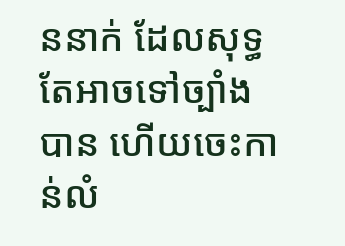ននាក់ ដែលសុទ្ធតែអាចទៅច្បាំងបាន ហើយចេះកាន់លំ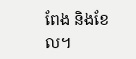ពែង និងខែល។